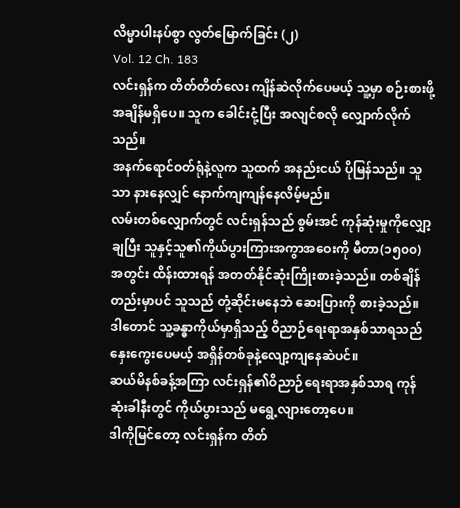လိမ္မာပါးနပ်စွာ လွတ်မြောက်ခြင်း (၂)
Vol. 12 Ch. 183
လင်းရှန်က တိတ်တိတ်လေး ကျိန်ဆဲလိုက်ပေမယ့် သူ့မှာ စဉ်းစားဖို့ အချိန်မရှိပေ။ သူက ခေါင်းငုံ့ပြီး အလျင်စလို လျှောက်လိုက်သည်။
အနက်ရောင်ဝတ်ရုံနဲ့လူက သူထက် အနည်းငယ် ပိုမြန်သည်။ သူသာ နားနေလျှင် နောက်ကျကျန်နေလိမ့်မည်။
လမ်းတစ်လျှောက်တွင် လင်းရှန်သည် စွမ်းအင် ကုန်ဆုံးမှုကိုလျှော့ချပြီး သူနှင့်သူ၏ကိုယ်ပွားကြားအကွာအဝေးကို မီတာ(၁၅၀၀) အတွင်း ထိန်းထားရန် အတတ်နိုင်ဆုံးကြိုးစားခဲ့သည်။ တစ်ချိန်တည်းမှာပင် သူသည် တုံ့ဆိုင်းမနေဘဲ ဆေးပြားကို စားခဲ့သည်။
ဒါတောင် သူ့ခန္ဓာကိုယ်မှာရှိသည့် ဝိညာဉ်ရေးရာအနှစ်သာရသည် နှေးကွေးပေမယ့် အရှိန်တစ်ခုနဲ့လျော့ကျနေဆဲပင်။
ဆယ်မိနစ်ခန့်အကြာ လင်းရှန်၏ဝိညာဉ်ရေးရာအနှစ်သာရ ကုန်ဆုံးခါနီးတွင် ကိုယ်ပွားသည် မရွေ့လျားတော့ပေ။
ဒါကိုမြင်တော့ လင်းရှန်က တိတ်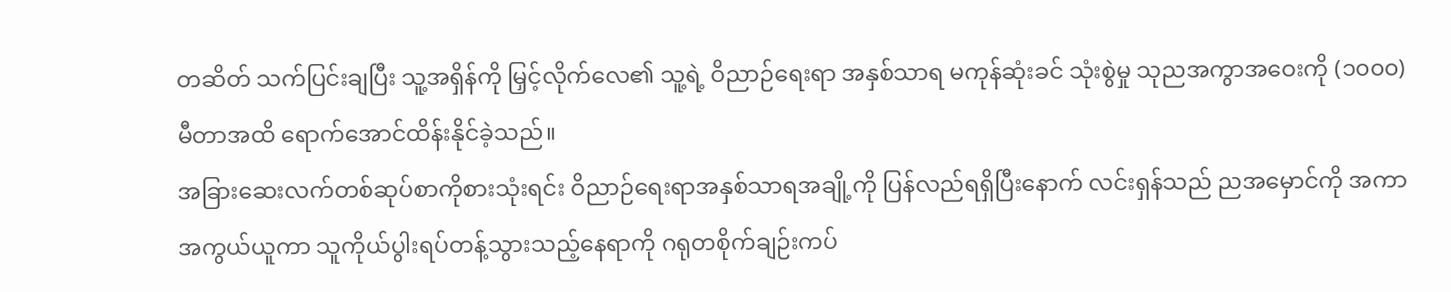တဆိတ် သက်ပြင်းချပြီး သူ့အရှိန်ကို မြှင့်လိုက်လေ၏ သူ့ရဲ့ ဝိညာဉ်ရေးရာ အနှစ်သာရ မကုန်ဆုံးခင် သုံးစွဲမှု သုညအကွာအဝေးကို (၁၀၀၀) မီတာအထိ ရောက်အောင်ထိန်းနိုင်ခဲ့သည်။
အခြားဆေးလက်တစ်ဆုပ်စာကိုစားသုံးရင်း ဝိညာဉ်ရေးရာအနှစ်သာရအချို့ကို ပြန်လည်ရရှိပြီးနောက် လင်းရှန်သည် ညအမှောင်ကို အကာအကွယ်ယူကာ သူကိုယ်ပွါးရပ်တန့်သွားသည့်နေရာကို ဂရုတစိုက်ချဉ်းကပ်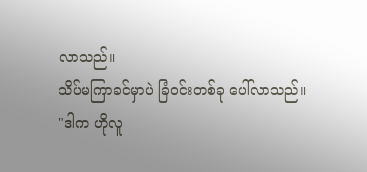လာသည်။
သိပ်မကြာခင်မှာပဲ ခြံဝင်းတစ်ခု ပေါ်လာသည်။
"ဒါက ဟိုလူ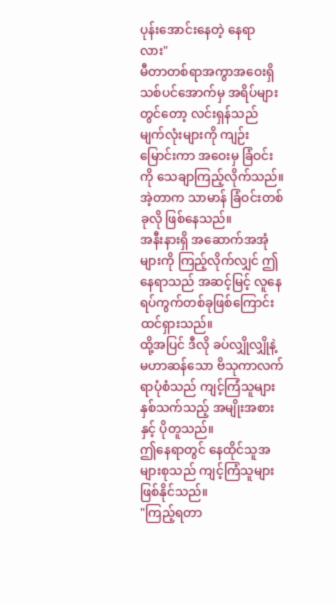ပုန်းအောင်းနေတဲ့ နေရာလား"
မီတာတစ်ရာအကွာအဝေးရှိ သစ်ပင်အောက်မှ အရိပ်များတွင်တော့ လင်းရှန်သည် မျက်လုံးများကို ကျဉ်းမြောင်းကာ အဝေးမှ ခြံဝင်းကို သေချာကြည့်လိုက်သည်။
အဲ့တာက သာမာန် ခြံဝင်းတစ်ခုလို ဖြစ်နေသည်။
အနီးနားရှိ အဆောက်အအုံများကို ကြည့်လိုက်လျှင် ဤနေရာသည် အဆင့်မြင့် လူနေရပ်ကွက်တစ်ခုဖြစ်ကြောင်း ထင်ရှားသည်။
ထို့အပြင် ဒီလို ခပ်လျှိုလျှိုနဲ့ မဟာဆန်သော ဗိသုကာလက်ရာပုံစံသည် ကျင့်ကြံသူများနှစ်သက်သည့် အမျိုးအစားနှင့် ပိုတူသည်။
ဤနေရာတွင် နေထိုင်သူအများစုသည် ကျင့်ကြံသူများဖြစ်နိုင်သည်။
"ကြည့်ရတာ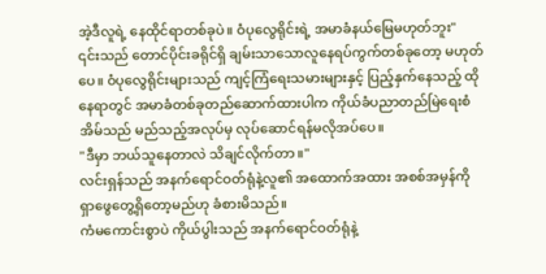အဲ့ဒီလူရဲ့ နေထိုင်ရာတစ်ခုပဲ။ ဝံပုလွေရိုင်းရဲ့ အမာခံနယ်မြေမဟုတ်ဘူး"
၎င်းသည် တောင်ပိုင်းခရိုင်ရှိ ချမ်းသာသောလူနေရပ်ကွက်တစ်ခုတော့ မဟုတ်ပေ။ ဝံပုလွေရိုင်းများသည် ကျင့်ကြံရေးသမားများနှင့် ပြည့်နှက်နေသည့် ထိုနေရာတွင် အမာခံတစ်ခုတည်ဆောက်ထားပါက ကိုယ်ခံပညာတည်မြဲရေးစံအိမ်သည် မည်သည့်အလုပ်မှ လုပ်ဆောင်ရန်မလိုအပ်ပေ။
"ဒီမှာ ဘယ်သူနေတာလဲ သိချင်လိုက်တာ။"
လင်းရှန်သည် အနက်ရောင်ဝတ်ရုံနဲ့လူ၏ အထောက်အထား အစစ်အမှန်ကို ရှာဖွေတွေ့ရှိတော့မည်ဟု ခံစားမိသည်။
ကံမကောင်းစွာပဲ ကိုယ်ပွါးသည် အနက်ရောင်ဝတ်ရုံနဲ့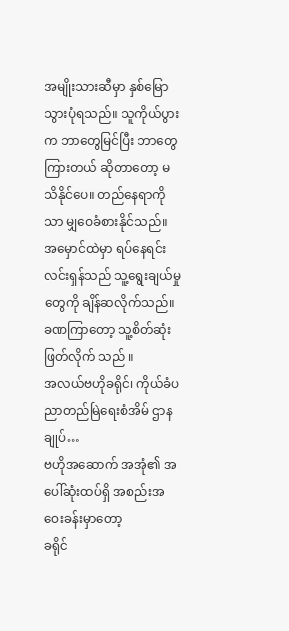အမျိုးသားဆီမှာ နှစ်မြောသွားပုံရသည်။ သူကိုယ်ပွားက ဘာတွေမြင်ပြီး ဘာတွေကြားတယ် ဆိုတာတော့ မသိနိုင်ပေ။ တည်နေရာကိုသာ မျှဝေခံစားနိုင်သည်။
အမှောင်ထဲမှာ ရပ်နေရင်း လင်းရှန်သည် သူ့ရွေးချယ်မှုတွေကို ချိန်ဆလိုက်သည်။
ခဏကြာတော့ သူ့စိတ်ဆုံးဖြတ်လိုက် သည် ။
အလယ်ဗဟိုခရိုင်၊ ကိုယ်ခံပညာတည်မြဲရေးစံအိမ် ဌာနချုပ်…
ဗဟိုအဆောက် အအုံ၏ အပေါ်ဆုံးထပ်ရှိ အစည်းအဝေးခန်းမှာတော့
ခရိုင်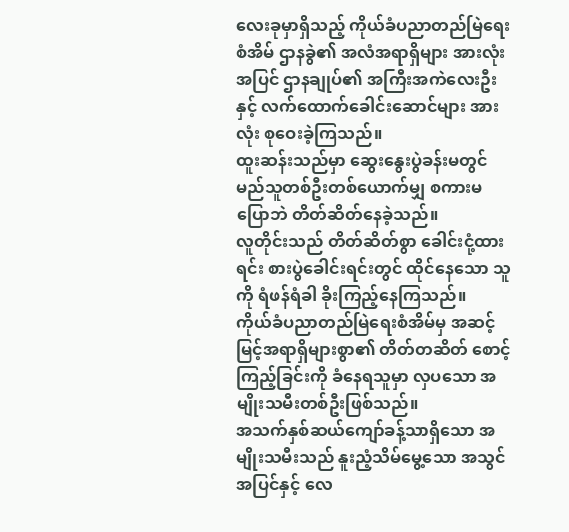လေးခုမှာရှိသည့် ကိုယ်ခံပညာတည်မြဲရေးစံအိမ် ဌာနခွဲ၏ အလံအရာရှိများ အားလုံးအပြင် ဌာနချုပ်၏ အကြီးအကဲလေးဦးနှင့် လက်ထောက်ခေါင်းဆောင်များ အားလုံး စုဝေးခဲ့ကြသည်။
ထူးဆန်းသည်မှာ ဆွေးနွေးပွဲခန်းမတွင် မည်သူတစ်ဦးတစ်ယောက်မျှ စကားမပြောဘဲ တိတ်ဆိတ်နေခဲ့သည်။
လူတိုင်းသည် တိတ်ဆိတ်စွာ ခေါင်းငုံ့ထားရင်း စားပွဲခေါင်းရင်းတွင် ထိုင်နေသော သူကို ရံဖန်ရံခါ ခိုးကြည့်နေကြသည်။
ကိုယ်ခံပညာတည်မြဲရေးစံအိမ်မှ အဆင့်မြင့်အရာရှိများစွာ၏ တိတ်တဆိတ် စောင့်ကြည့်ခြင်းကို ခံနေရသူမှာ လှပသော အမျိုးသမီးတစ်ဦးဖြစ်သည်။
အသက်နှစ်ဆယ်ကျော်ခန့်သာရှိသော အမျိုးသမီးသည် နူးညံ့သိမ်မွေ့သော အသွင်အပြင်နှင့် လေ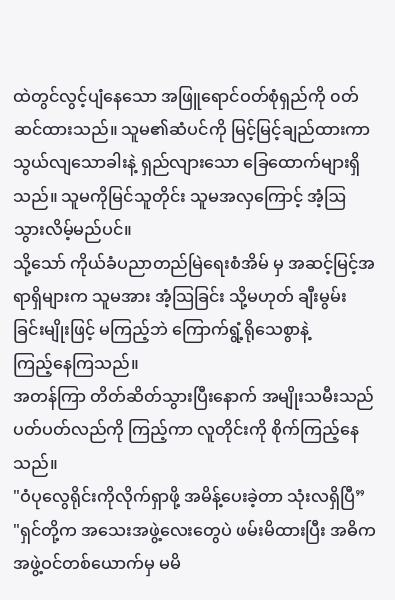ထဲတွင်လွင့်ပျံနေသော အဖြူရောင်ဝတ်စုံရှည်ကို ၀တ်ဆင်ထားသည်။ သူမ၏ဆံပင်ကို မြင့်မြင့်ချည်ထားကာ သွယ်လျသောခါးနဲ့ ရှည်လျားသော ခြေထောက်များရှိသည်။ သူမကိုမြင်သူတိုင်း သူမအလှကြောင့် အံ့ဩသွားလိမ့်မည်ပင်။
သို့သော် ကိုယ်ခံပညာတည်မြဲရေးစံအိမ် မှ အဆင့်မြင့်အရာရှိများက သူမအား အံ့သြခြင်း သို့မဟုတ် ချီးမွမ်းခြင်းမျိုးဖြင့် မကြည့်ဘဲ ကြောက်ရွံ့ရိုသေစွာနဲ့
ကြည့်နေကြသည်။
အတန်ကြာ တိတ်ဆိတ်သွားပြီးနောက် အမျိုးသမီးသည် ပတ်ပတ်လည်ကို ကြည့်ကာ လူတိုင်းကို စိုက်ကြည့်နေသည်။
"ဝံပုလွေရိုင်းကိုလိုက်ရှာဖို့ အမိန့်ပေးခဲ့တာ သုံးလရှိပြီ”
"ရှင်တို့က အသေးအဖွဲ့လေးတွေပဲ ဖမ်းမိထားပြီး အဓိက အဖွဲ့ဝင်တစ်ယောက်မှ မမိ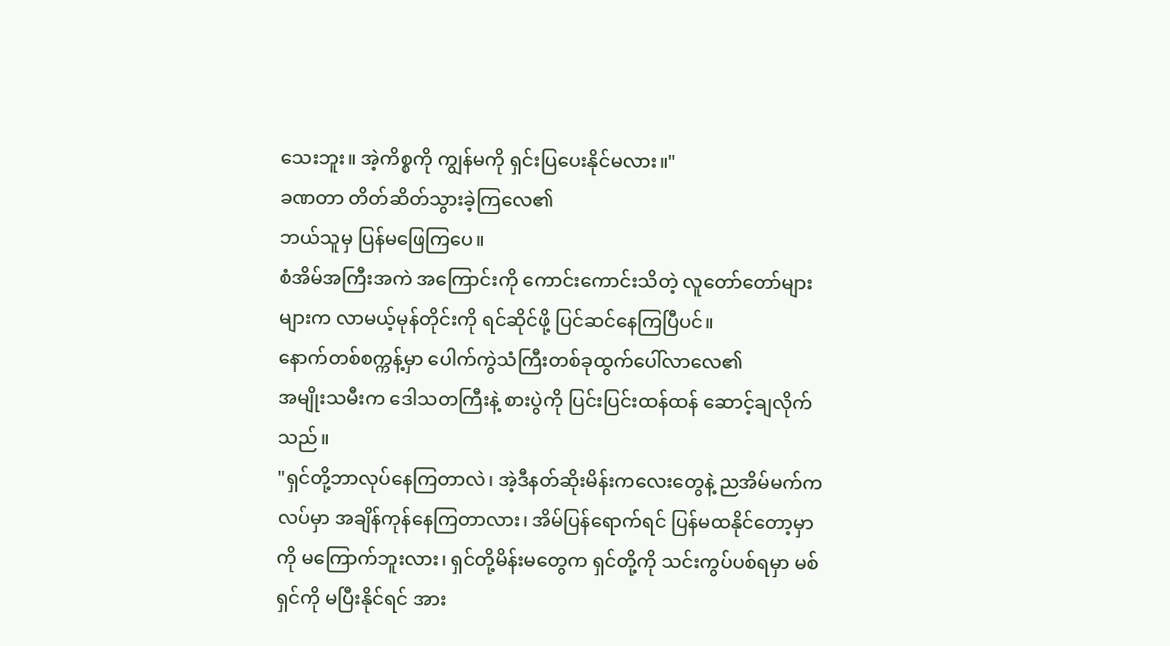သေးဘူး။ အဲ့ကိစ္စကို ကျွန်မကို ရှင်းပြပေးနိုင်မလား။"
ခဏတာ တိတ်ဆိတ်သွားခဲ့ကြလေ၏
ဘယ်သူမှ ပြန်မဖြေကြပေ။
စံအိမ်အကြီးအကဲ အကြောင်းကို ကောင်းကောင်းသိတဲ့ လူတော်တော်များများက လာမယ့်မုန်တိုင်းကို ရင်ဆိုင်ဖို့ ပြင်ဆင်နေကြပြီပင်။
နောက်တစ်စက္ကန့်မှာ ပေါက်ကွဲသံကြီးတစ်ခုထွက်ပေါ်လာလေ၏
အမျိုးသမီးက ဒေါသတကြီးနဲ့ စားပွဲကို ပြင်းပြင်းထန်ထန် ဆောင့်ချလိုက်သည်။
"ရှင်တို့ဘာလုပ်နေကြတာလဲ၊ အဲ့ဒီနတ်ဆိုးမိန်းကလေးတွေနဲ့ ညအိမ်မက်ကလပ်မှာ အချိန်ကုန်နေကြတာလား၊ အိမ်ပြန်ရောက်ရင် ပြန်မထနိုင်တော့မှာကို မကြောက်ဘူးလား၊ ရှင်တို့မိန်းမတွေက ရှင်တို့ကို သင်းကွပ်ပစ်ရမှာ မစ်ရှင်ကို မပြီးနိုင်ရင် အား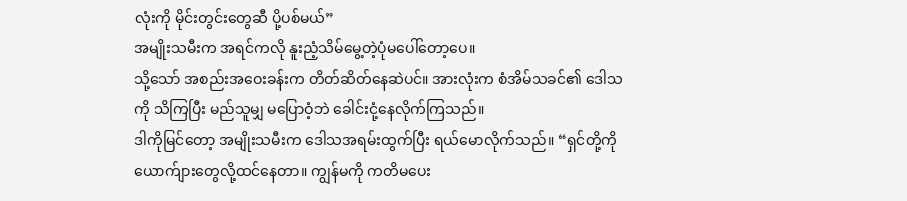လုံးကို မိုင်းတွင်းတွေဆီ ပို့ပစ်မယ်”
အမျိုးသမီးက အရင်ကလို နူးညံ့သိမ်မွေ့တဲ့ပုံမပေါ်တော့ပေ။
သို့သော် အစည်းအဝေးခန်းက တိတ်ဆိတ်နေဆဲပင်။ အားလုံးက စံအိမ်သခင်၏ ဒေါသကို သိကြပြီး မည်သူမျှ မပြောဝံ့ဘဲ ခေါင်းငုံ့နေလိုက်ကြသည်။
ဒါကိုမြင်တော့ အမျိုးသမီးက ဒေါသအရမ်းထွက်ပြီး ရယ်မောလိုက်သည်။ “ရှင်တို့ကို ယောက်ျားတွေလို့ထင်နေတာ။ ကျွန်မကို ကတိမပေး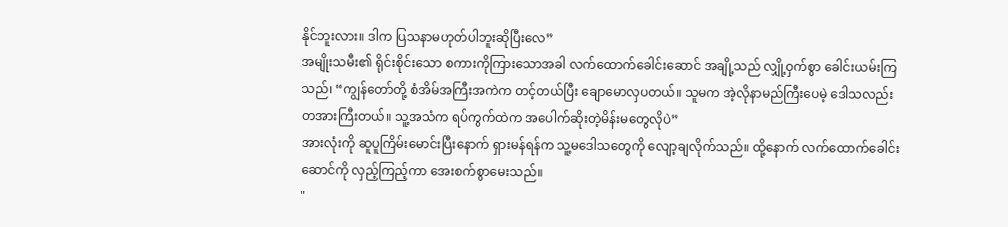နိုင်ဘူးလား။ ဒါက ပြသနာမဟုတ်ပါဘူးဆိုပြီးလေ”
အမျိုးသမီး၏ ရိုင်းစိုင်းသော စကားကိုကြားသောအခါ လက်ထောက်ခေါင်းဆောင် အချို့သည် လျှို့ဝှက်စွာ ခေါင်းယမ်းကြသည်၊ “ကျွန်တော်တို့ စံအိမ်အကြီးအကဲက တင့်တယ်ပြီး ချောမောလှပတယ်။ သူမက အဲ့လိုနာမည်ကြီးပေမဲ့ ဒေါသလည်း တအားကြီးတယ်။ သူ့အသံက ရပ်ကွက်ထဲက အပေါက်ဆိုးတဲ့မိန်းမတွေလိုပဲ”
အားလုံးကို ဆူပူကြိမ်းမောင်းပြီးနောက် ရှားမန်ရန်က သူ့မဒေါသတွေကို လျော့ချလိုက်သည်။ ထို့နောက် လက်ထောက်ခေါင်းဆောင်ကို လှည့်ကြည့်ကာ အေးစက်စွာမေးသည်။
"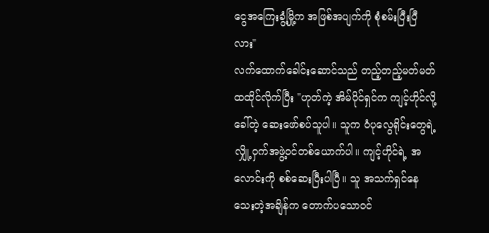ငွေအကြေးခွံ့မြို့က အဖြစ်အပျက်ကို စုံစမ်းပြီးပြီလား"
လက်ထောက်ခေါင်းဆောင်သည် တည့်တည့်မတ်မတ်ထထိုင်လိုက်ပြီး "ဟုတ်ကဲ့ အိမ်ပိုင်ရှင်က ကျင့်ဟိုင်လို့ ခေါ်တဲ့ ဆေးဖော်စပ်သူပါ။ သူက ဝံပုလွေရိုင်းတွေရဲ့ လျှို့ဝှက်အဖွဲ့ဝင်တစ်ယောက်ပါ။ ကျင့်ဟိုင်ရဲ့ အလောင်းကို စစ်ဆေးပြီးပါပြီ။ သူ အသက်ရှင်နေသေးတဲ့အချိန်က တောက်ပသောဝင်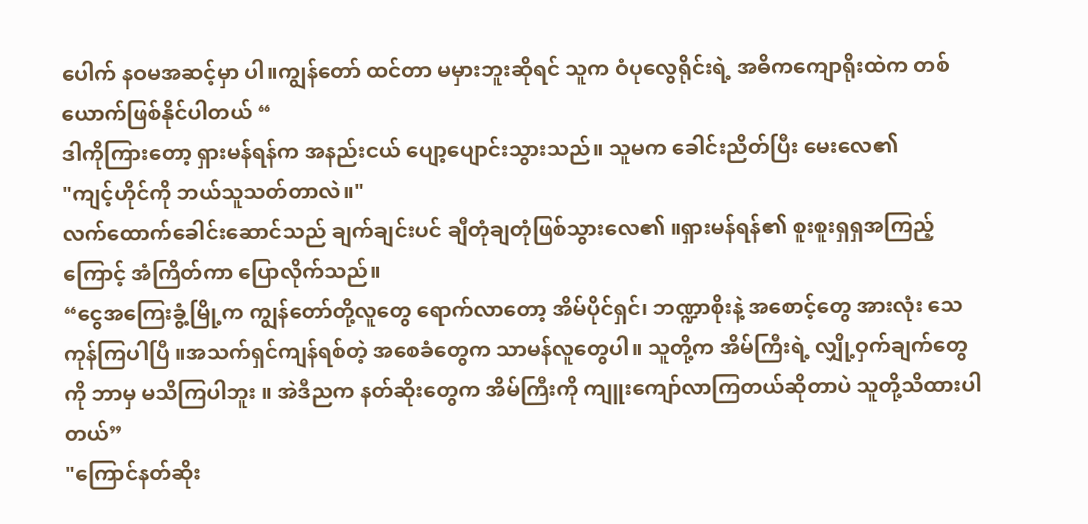ပေါက် နဝမအဆင့်မှာ ပါ။ကျွန်တော် ထင်တာ မမှားဘူးဆိုရင် သူက ဝံပုလွေရိုင်းရဲ့ အဓိကကျောရိုးထဲက တစ်ယောက်ဖြစ်နိုင်ပါတယ် “
ဒါကိုကြားတော့ ရှားမန်ရန်က အနည်းငယ် ပျော့ပျောင်းသွားသည်။ သူမက ခေါင်းညိတ်ပြီး မေးလေ၏
"ကျင့်ဟိုင်ကို ဘယ်သူသတ်တာလဲ။"
လက်ထောက်ခေါင်းဆောင်သည် ချက်ချင်းပင် ချီတုံချတုံဖြစ်သွားလေ၏ ။ရှားမန်ရန်၏ စူးစူးရှရှအကြည့်ကြောင့် အံကြိတ်ကာ ပြောလိုက်သည်။
“ငွေအကြေးခွံ့မြို့က ကျွန်တော်တို့လူတွေ ရောက်လာတော့ အိမ်ပိုင်ရှင်၊ ဘဏ္ဍာစိုးနဲ့ အစောင့်တွေ အားလုံး သေကုန်ကြပါပြီ ။အသက်ရှင်ကျန်ရစ်တဲ့ အစေခံတွေက သာမန်လူတွေပါ။ သူတို့က အိမ်ကြီးရဲ့ လျှို့ဝှက်ချက်တွေကို ဘာမှ မသိကြပါဘူး ။ အဲဒီညက နတ်ဆိုးတွေက အိမ်ကြီးကို ကျူးကျော်လာကြတယ်ဆိုတာပဲ သူတို့သိထားပါတယ်”
"ကြောင်နတ်ဆိုး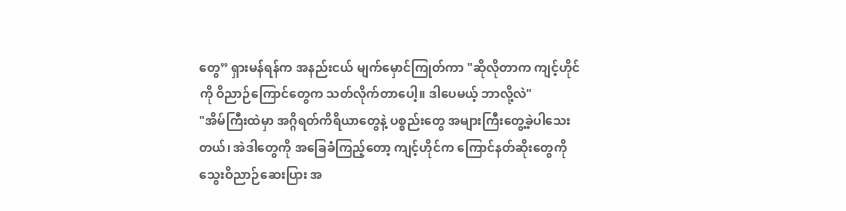တွေ” ရှားမန်ရန်က အနည်းငယ် မျက်မှောင်ကြုတ်ကာ "ဆိုလိုတာက ကျင့်ဟိုင်ကို ဝိညာဉ်ကြောင်တွေက သတ်လိုက်တာပေါ့။ ဒါပေမယ့် ဘာလို့လဲ"
"အိမ်ကြီးထဲမှာ အဂ္ဂိရတ်ကိရိယာတွေနဲ့ ပစ္စည်းတွေ အများကြီးတွေ့ခဲ့ပါသေးတယ်၊ အဲဒါတွေကို အခြေခံကြည့်တော့ ကျင့်ဟိုင်က ကြောင်နတ်ဆိုးတွေကို သွေးဝိညာဉ်ဆေးပြား အ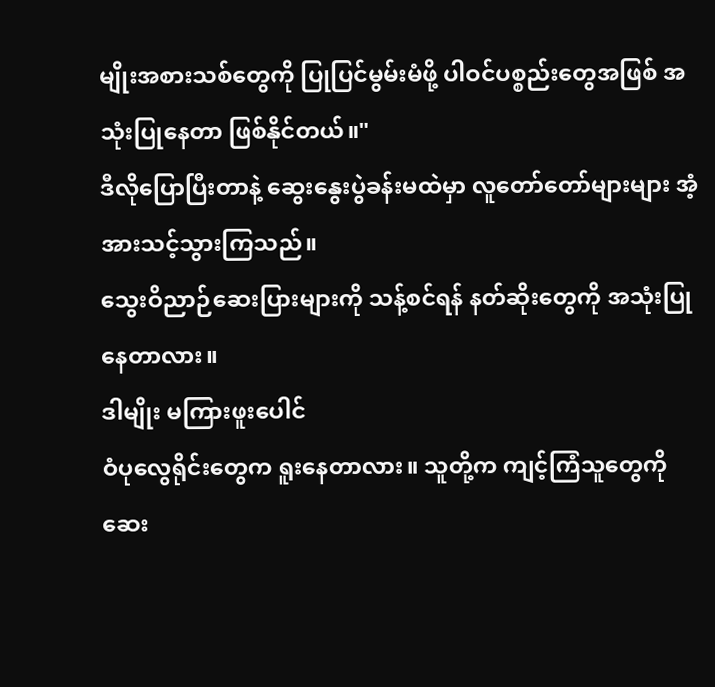မျိုးအစားသစ်တွေကို ပြုပြင်မွမ်းမံဖို့ ပါဝင်ပစ္စည်းတွေအဖြစ် အသုံးပြုနေတာ ဖြစ်နိုင်တယ်။"
ဒီလိုပြောပြီးတာနဲ့ ဆွေးနွေးပွဲခန်းမထဲမှာ လူတော်တော်များများ အံ့အားသင့်သွားကြသည်။
သွေးဝိညာဉ်ဆေးပြားများကို သန့်စင်ရန် နတ်ဆိုးတွေကို အသုံးပြုနေတာလား။
ဒါမျိုး မကြားဖူးပေါင်
ဝံပုလွေရိုင်းတွေက ရူးနေတာလား။ သူတို့က ကျင့်ကြံသူတွေကို ဆေး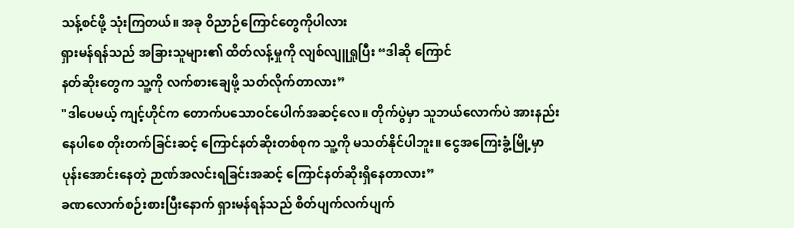သန့်စင်ဖို့ သုံးကြတယ်။ အခု ဝိညာဉ်ကြောင်တွေကိုပါလား
ရှားမန်ရန်သည် အခြားသူများ၏ ထိတ်လန့်မှုကို လျစ်လျူရှုပြီး “ဒါဆို ကြောင်
နတ်ဆိုးတွေက သူ့ကို လက်စားချေဖို့ သတ်လိုက်တာလား”
"ဒါပေမယ့် ကျင့်ဟိုင်က တောက်ပသောဝင်ပေါက်အဆင့်လေ။ တိုက်ပွဲမှာ သူဘယ်လောက်ပဲ အားနည်းနေပါစေ တိုးတက်ခြင်းဆင့် ကြောင်နတ်ဆိုးတစ်စုက သူ့ကို မသတ်နိုင်ပါဘူး။ ငွေအကြေးခွံ့မြို့မှာ ပုန်းအောင်းနေတဲ့ ဉာဏ်အလင်းရခြင်းအဆင့် ကြောင်နတ်ဆိုးရှိနေတာလား”
ခဏလောက်စဉ်းစားပြီးနောက် ရှားမန်ရန်သည် စိတ်ပျက်လက်ပျက်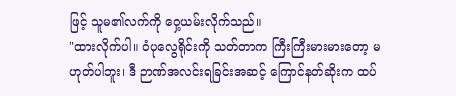ဖြင့် သူမ၏လက်ကို ဝှေ့ယမ်းလိုက်သည်။
"ထားလိုက်ပါ။ ဝံပုလွေရိုင်းကို သတ်တာက ကြီးကြီးမားမားတော့ မဟုတ်ပါဘူး၊ ဒီ ဉာဏ်အလင်းရခြင်းအဆင့် ကြောင်နတ်ဆိုးက ထပ်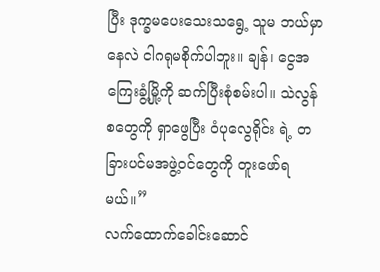ပြီး ဒုက္ခမပေးသေးသရွေ့ သူမ ဘယ်မှာနေလဲ ငါဂရုမစိုက်ပါဘူး။ ချန်၊ ငွေအကြေးခွံ့မြို့ကို ဆက်ပြီးစုံစမ်းပါ။ သဲလွန်စတွေကို ရှာဖွေပြီး ဝံပုလွေရိုင်း ရဲ့ တခြားပင်မအဖွဲ့ဝင်တွေကို တူးဖော်ရမယ်။”
လက်ထောက်ခေါင်းဆောင်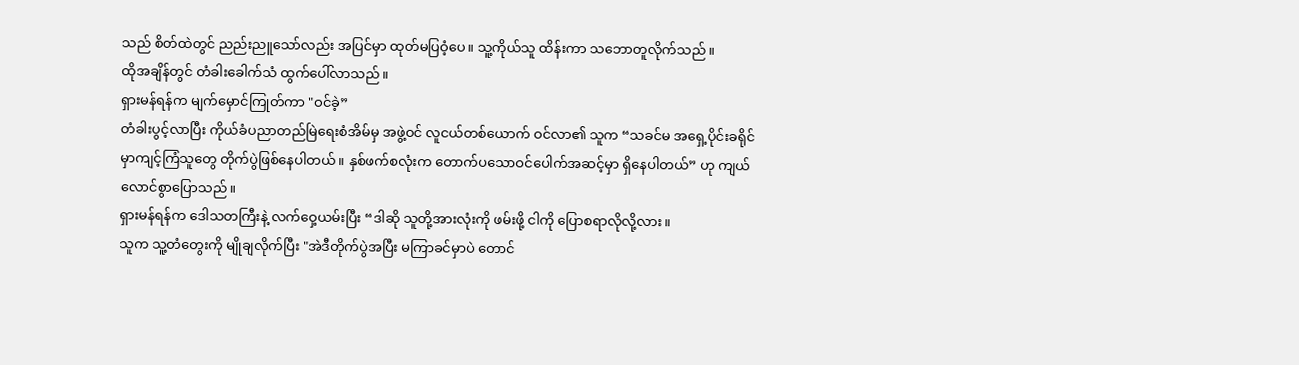သည် စိတ်ထဲတွင် ညည်းညူသော်လည်း အပြင်မှာ ထုတ်မပြဝံ့ပေ။ သူ့ကိုယ်သူ ထိန်းကာ သဘောတူလိုက်သည်။
ထိုအချိန်တွင် တံခါးခေါက်သံ ထွက်ပေါ်လာသည်။
ရှားမန်ရန်က မျက်မှောင်ကြုတ်ကာ "ဝင်ခဲ့”
တံခါးပွင့်လာပြီး ကိုယ်ခံပညာတည်မြဲရေးစံအိမ်မှ အဖွဲ့ဝင် လူငယ်တစ်ယောက် ဝင်လာ၏ သူက “သခင်မ အရှေ့ပိုင်းခရိုင်မှာကျင့်ကြံသူတွေ တိုက်ပွဲဖြစ်နေပါတယ်။ နှစ်ဖက်စလုံးက တောက်ပသောဝင်ပေါက်အဆင့်မှာ ရှိနေပါတယ်” ဟု ကျယ်လောင်စွာပြောသည်။
ရှားမန်ရန်က ဒေါသတကြီးနဲ့ လက်ဝှေ့ယမ်းပြီး “ဒါဆို သူတို့အားလုံးကို ဖမ်းဖို့ ငါကို ပြောစရာလိုလို့လား။
သူက သူ့တံတွေးကို မျိုချလိုက်ပြီး "အဲဒီတိုက်ပွဲအပြီး မကြာခင်မှာပဲ တောင်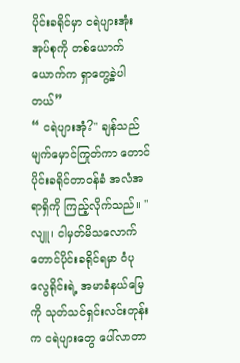ပိုင်းခရိုင်မှာ ငရဲပျားအုံးအုပ်စုကို တစ်ယောက်ယောက်က ရှာတွေ့ခဲ့ပါတယ်”
“ ငရဲပျားအုံ?" ချန်သည် မျက်မှောင်ကြုတ်ကာ တောင်ပိုင်းခရိုင်တာဝန်ခံ အလံအရာရှိကို ကြည့်လိုက်သည်။ "လျူ၊ ငါမှတ်မိသလောက် တောင်ပိုင်းခရိုင်ရမှာ ဝံပုလွေရိုင်းရဲ့ အမာခံနယ်မြေကို သုတ်သင်ရှင်းလင်းတုန်းက ငရဲပျားတွေ ပေါ်လာတာ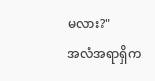မလား?"
အလံအရာရှိက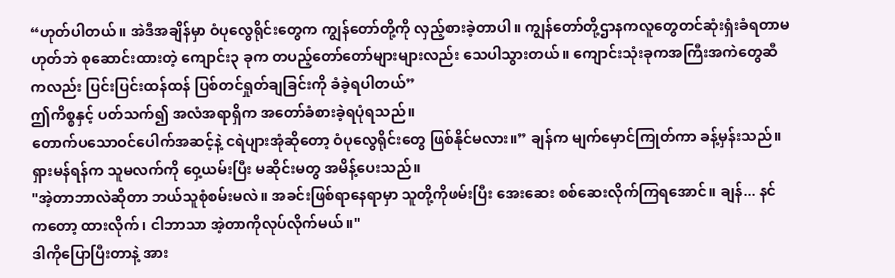“ဟုတ်ပါတယ်။ အဲဒီအချိန်မှာ ဝံပုလွေရိုင်းတွေက ကျွန်တော်တို့ကို လှည့်စားခဲ့တာပါ။ ကျွန်တော်တို့ဌာနကလူတွေတင်ဆုံးရှံးခံရတာမဟုတ်ဘဲ စုဆောင်းထားတဲ့ ကျောင်း၃ ခုက တပည့်တော်တော်များများလည်း သေပါသွားတယ်။ ကျောင်းသုံးခုကအကြီးအကဲတွေဆီကလည်း ပြင်းပြင်းထန်ထန် ပြစ်တင်ရှုတ်ချခြင်းကို ခံခဲ့ရပါတယ်”
ဤကိစ္စနှင့် ပတ်သက်၍ အလံအရာရှိက အတော်ခံစားခဲ့ရပုံရသည်။
တောက်ပသောဝင်ပေါက်အဆင့်နဲ့ ငရဲပျားအုံဆိုတော့ ဝံပုလွေရိုင်းတွေ ဖြစ်နိုင်မလား။” ချန်က မျက်မှောင်ကြုတ်ကာ ခန့်မှန်းသည်။
ရှားမန်ရန်က သူမလက်ကို ဝှေ့ယမ်းပြီး မဆိုင်းမတွ အမိန့်ပေးသည်။
"အဲ့တာဘာလဲဆိုတာ ဘယ်သူစုံစမ်းမလဲ။ အခင်းဖြစ်ရာနေရာမှာ သူတို့ကိုဖမ်းပြီး အေးဆေး စစ်ဆေးလိုက်ကြရအောင်။ ချန်... နင်ကတော့ ထားလိုက်၊ ငါဘာသာ အဲ့တာကိုလုပ်လိုက်မယ်။"
ဒါကိုပြောပြီးတာနဲ့ အား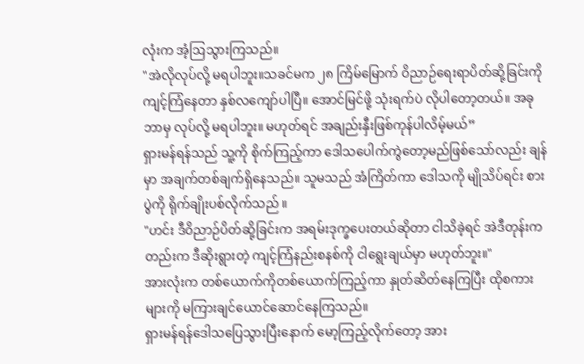လုံးက အံ့ဩသွားကြသည်။
"အဲလိုလုပ်လို့ မရပါဘူး။သခင်မက ၂၈ ကြိမ်မြောက် ဝိညာဉ်ရေးရာပိတ်ဆို့ခြင်းကို ကျင့်ကြံနေတာ နှစ်လကျော်ပါပြီ။ အောင်မြင်ဖို့ သုံးရက်ပဲ လိုပါတော့တယ်။ အခု ဘာမှ လုပ်လို့ မရပါဘူး။ မဟုတ်ရင် အချည်းနှီးဖြစ်ကုန်ပါလိမ့်မယ်”
ရှားမန်ရန်သည် သူ့ကို စိုက်ကြည့်ကာ ဒေါသပေါက်ကွဲတော့မည်ဖြစ်သော်လည်း ချန်မှာ အချက်တစ်ချက်ရှိနေသည်။ သူမသည် အံကြိတ်ကာ ဒေါသကို မျိုသိပ်ရင်း စားပွဲကို ရိုက်ချိုးပစ်လိုက်သည် ။
"ဟင်း ဒီဝိညာဉ်ပိတ်ဆို့ခြင်းက အရမ်းဒုက္ခပေးတယ်ဆိုတာ ငါသိခဲ့ရင် အဲဒီတုန်းကတည်းက ဒီဆိုးရွားတဲ့ ကျင့်ကြံနည်းစနစ်ကို ငါရွေးချယ်မှာ မဟုတ်ဘူး။"
အားလုံးက တစ်ယောက်ကိုတစ်ယောက်ကြည့်ကာ နှုတ်ဆိတ်နေကြပြီး ထိုစကားများကို မကြားချင်ယောင်ဆောင်နေကြသည်။
ရှားမန်ရန်ဒေါသပြေသွားပြီးနောက် မော့ကြည့်လိုက်တော့ အား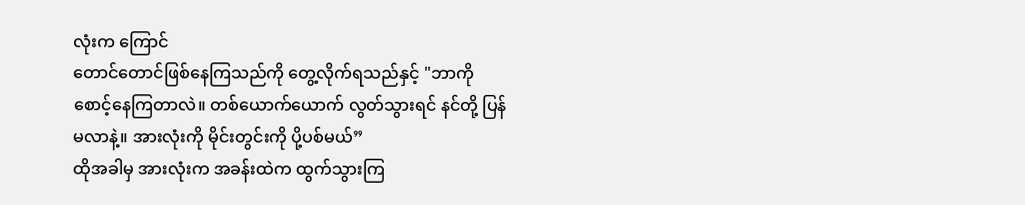လုံးက ကြောင်
တောင်တောင်ဖြစ်နေကြသည်ကို တွေ့လိုက်ရသည်နှင့် "ဘာကို စောင့်နေကြတာလဲ။ တစ်ယောက်ယောက် လွတ်သွားရင် နင်တို့ ပြန်မလာနဲ့။ အားလုံးကို မိုင်းတွင်းကို ပို့ပစ်မယ်”
ထိုအခါမှ အားလုံးက အခန်းထဲက ထွက်သွားကြ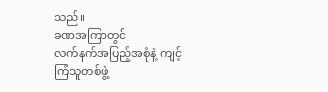သည်။
ခဏအကြာတွင်
လက်နက်အပြည့်အစုံနဲ့ ကျင့်ကြံသူတစ်ဖွဲ့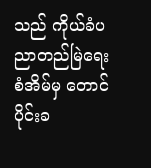သည် ကိုယ်ခံပညာတည်မြဲရေးစံအိမ်မှ တောင်ပိုင်းခ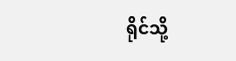ရိုင်သို့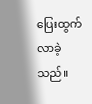ပြေးထွက်လာခဲ့သည်။